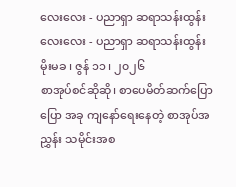လေးလေး - ပညာရှာ ဆရာသန်းထွန်း
လေးလေး - ပညာရှာ ဆရာသန်းထွန်း
မိုးမခ ၊ ဇွန် ၁၁ ၊ ၂၀၂၆
စာအုပ်စင်ဆိုဆို၊ စာပေမိတ်ဆက်ပြောပြော အခု ကျနော်ရေးနေတဲ့ စာအုပ်အညွှန်း သမိုင်းအစ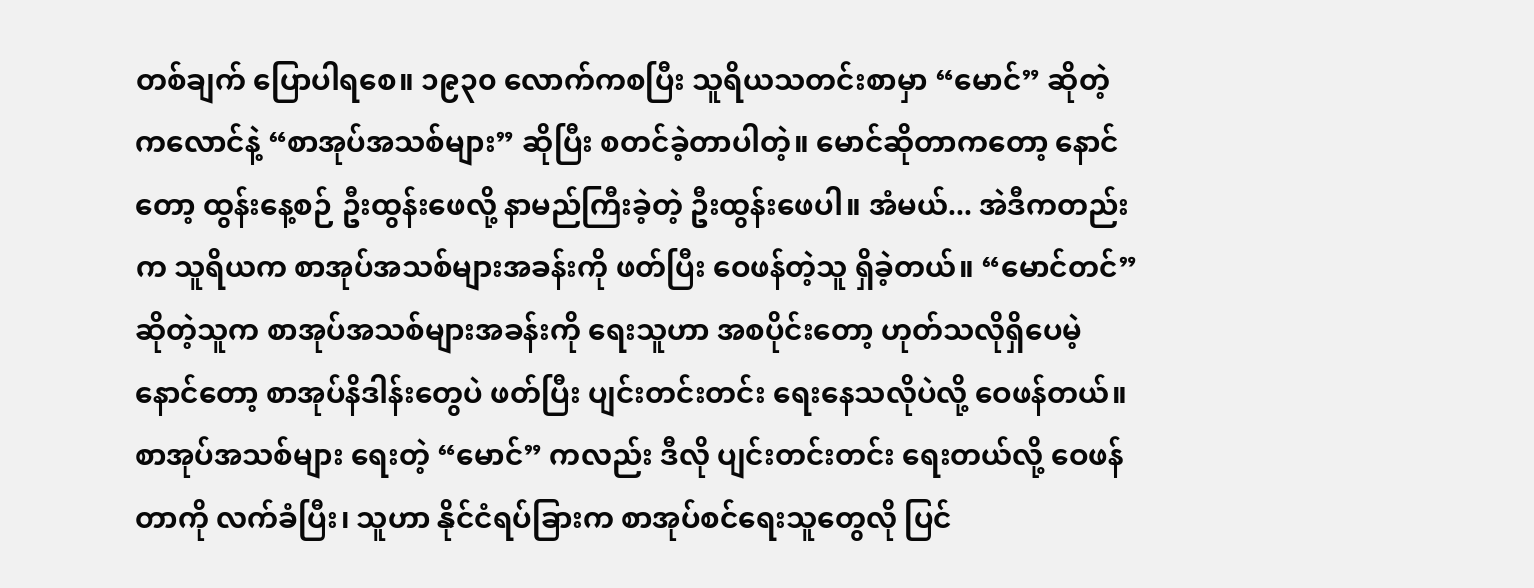တစ်ချက် ပြောပါရစေ။ ၁၉၃၀ လောက်ကစပြီး သူရိယသတင်းစာမှာ “မောင်” ဆိုတဲ့ ကလောင်နဲ့ “စာအုပ်အသစ်များ” ဆိုပြီး စတင်ခဲ့တာပါတဲ့။ မောင်ဆိုတာကတော့ နောင်တော့ ထွန်းနေ့စဉ် ဦးထွန်းဖေလို့ နာမည်ကြီးခဲ့တဲ့ ဦးထွန်းဖေပါ။ အံမယ်... အဲဒီကတည်းက သူရိယက စာအုပ်အသစ်များအခန်းကို ဖတ်ပြီး ဝေဖန်တဲ့သူ ရှိခဲ့တယ်။ “မောင်တင်” ဆိုတဲ့သူက စာအုပ်အသစ်များအခန်းကို ရေးသူဟာ အစပိုင်းတော့ ဟုတ်သလိုရှိပေမဲ့ နောင်တော့ စာအုပ်နိဒါန်းတွေပဲ ဖတ်ပြီး ပျင်းတင်းတင်း ရေးနေသလိုပဲလို့ ဝေဖန်တယ်။
စာအုပ်အသစ်များ ရေးတဲ့ “မောင်” ကလည်း ဒီလို ပျင်းတင်းတင်း ရေးတယ်လို့ ဝေဖန်တာကို လက်ခံပြီး၊ သူဟာ နိုင်ငံရပ်ခြားက စာအုပ်စင်ရေးသူတွေလို ပြင်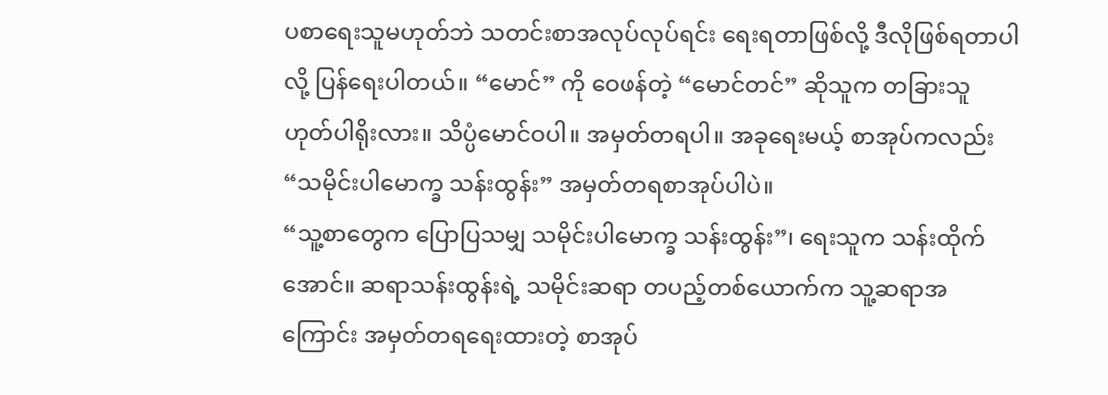ပစာရေးသူမဟုတ်ဘဲ သတင်းစာအလုပ်လုပ်ရင်း ရေးရတာဖြစ်လို့ ဒီလိုဖြစ်ရတာပါလို့ ပြန်ရေးပါတယ်။ “မောင်” ကို ဝေဖန်တဲ့ “မောင်တင်” ဆိုသူက တခြားသူ ဟုတ်ပါရိုးလား။ သိပ္ပံမောင်ဝပါ။ အမှတ်တရပါ။ အခုရေးမယ့် စာအုပ်ကလည်း “သမိုင်းပါမောက္ခ သန်းထွန်း” အမှတ်တရစာအုပ်ပါပဲ။
“သူ့စာတွေက ပြောပြသမျှ သမိုင်းပါမောက္ခ သန်းထွန်း”၊ ရေးသူက သန်းထိုက်အောင်။ ဆရာသန်းထွန်းရဲ့ သမိုင်းဆရာ တပည့်တစ်ယောက်က သူ့ဆရာအကြောင်း အမှတ်တရရေးထားတဲ့ စာအုပ်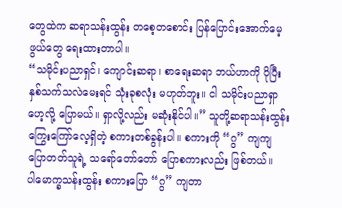တွေထဲက ဆရာသန်းထွန်း တစေ့တစောင်း ပြန်ပြောင်းအောက်မေ့ဖွယ်တွေ ရေးထားတာပါ။
“သမိုင်းပညာရှင်၊ ကျောင်းဆရာ၊ စာရေးဆရာ ဘယ်ဟာကို ပိုပြီး နှစ်သက်သလဲမေးရင် သုံးခုစလုံး မဟုတ်ဘူး။ ငါ သမိုင်းပညာရှာဟေ့လို့ ပြောမယ်။ ရှာလို့လည်း မဆုံးနိုင်ပါ။” သူတို့ဆရာသန်းထွန်း ကြွေးကြော်လေ့ရှိတဲ့ စကားတစ်ခွန်းပါ။ စကားကို “ဂွ” ကျကျ ပြောတတ်သူရဲ့ သရော်တော်တော် ပြောစကားလည်း ဖြစ်တယ်။
ပါမောက္ခသန်းထွန်း စကားပြော “ဂွ” ကျတာ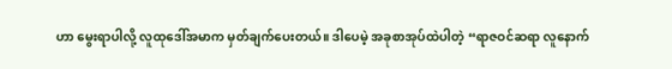ဟာ မွေးရာပါလို့ လူထုဒေါ်အမာက မှတ်ချက်ပေးတယ်။ ဒါပေမဲ့ အခုစာအုပ်ထဲပါတဲ့ “ရာဇဝင်ဆရာ လူနောက်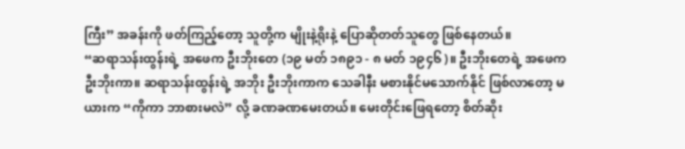ကြီး” အခန်းကို ဖတ်ကြည့်တော့ သူတို့က မျိုးနဲ့ရိုးနဲ့ ပြောဆိုတတ်သူတွေ ဖြစ်နေတယ်။
“ဆရာသန်းထွန်းရဲ့ အဖေက ဦးဘိုးတေ (၁၉ မတ် ၁၈၉၁ - ၈ မတ် ၁၉၄၆)။ ဦးဘိုးတေရဲ့ အဖေက ဦးဘိုးကာ။ ဆရာသန်းထွန်းရဲ့ အဘိုး ဦးဘိုးကာက သေခါနီး မစားနိုင်မသောက်နိုင် ဖြစ်လာတော့ မယားက “ကိုကာ ဘာစားမလဲ” လို့ ခဏခဏမေးတယ်။ မေးတိုင်းဖြေရတော့ စိတ်ဆိုး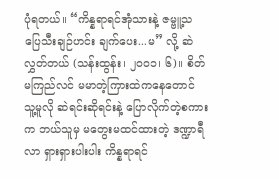ပုံရတယ်။ “ကိန္နရာရင်အုံသားနဲ့ ဇမ္ဗူ့သပြေသီးချဉ်ဟင်း ချက်ပေး...မ” လို့ ဆဲလွှတ်တယ် (သန်းထွန်း၊ ၂၀၀၁၊ ၆)။ စိတ်မကြည်လင် မမာတဲ့ကြားထဲကနေတောင် သူ့မူလို ဆဲရင်းဆိုရင်းနဲ့ ပြောလိုက်တဲ့စကားက ဘယ်သူမှ မတွေးမထင်ထားတဲ့ ဒဏ္ဍာရီလာ ရှားရှားပါးပါး ကိန္နရာရင်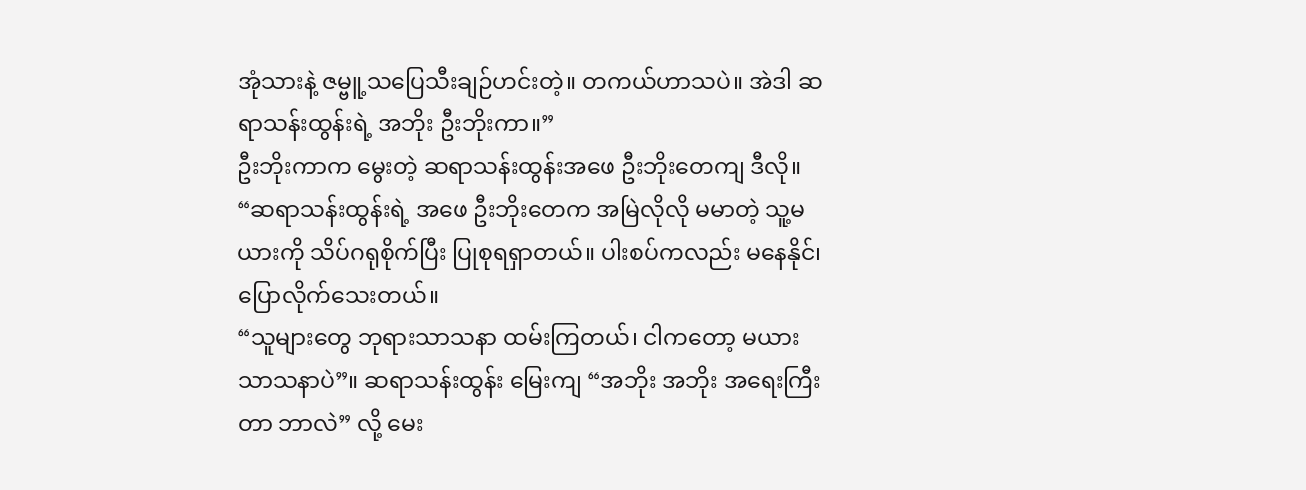အုံသားနဲ့ ဇမ္ဗူ့သပြေသီးချဉ်ဟင်းတဲ့။ တကယ်ဟာသပဲ။ အဲဒါ ဆရာသန်းထွန်းရဲ့ အဘိုး ဦးဘိုးကာ။”
ဦးဘိုးကာက မွေးတဲ့ ဆရာသန်းထွန်းအဖေ ဦးဘိုးတေကျ ဒီလို။ “ဆရာသန်းထွန်းရဲ့ အဖေ ဦးဘိုးတေက အမြဲလိုလို မမာတဲ့ သူ့မယားကို သိပ်ဂရုစိုက်ပြီး ပြုစုရရှာတယ်။ ပါးစပ်ကလည်း မနေနိုင်၊ ပြောလိုက်သေးတယ်။
“သူများတွေ ဘုရားသာသနာ ထမ်းကြတယ်၊ ငါကတော့ မယားသာသနာပဲ”။ ဆရာသန်းထွန်း မြေးကျ “အဘိုး အဘိုး အရေးကြီးတာ ဘာလဲ” လို့ မေး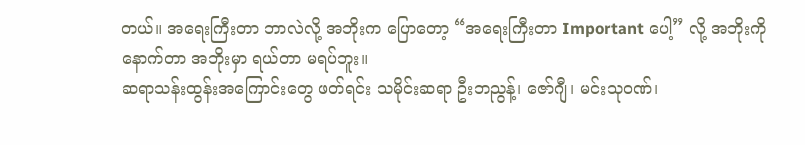တယ်။ အရေးကြီးတာ ဘာလဲလို့ အဘိုးက ပြောတော့ “အရေးကြီးတာ Important ပေါ့” လို့ အဘိုးကို နောက်တာ အဘိုးမှာ ရယ်တာ မရပ်ဘူး။
ဆရာသန်းထွန်းအကြောင်းတွေ ဖတ်ရင်း သမိုင်းဆရာ ဦးဘညွန့်၊ ဇော်ဂျီ၊ မင်းသုဝဏ်၊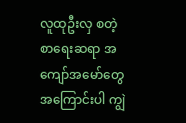လူထုဦးလှ စတဲ့ စာရေးဆရာ အကျော်အမော်တွေ အကြောင်းပါ ကျွဲ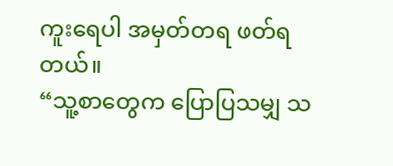ကူးရေပါ အမှတ်တရ ဖတ်ရတယ်။
“သူ့စာတွေက ပြောပြသမျှ သ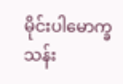မိုင်းပါမောက္ခ သန်း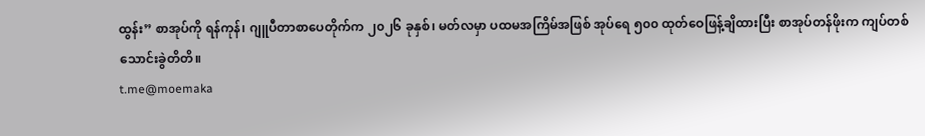ထွန်း” စာအုပ်ကို ရန်ကုန်၊ ဂျူပီတာစာပေတိုက်က ၂၀၂၆ ခုနှစ်၊ မတ်လမှာ ပထမအကြိမ်အဖြစ် အုပ်ရေ ၅၀၀ ထုတ်ဝေဖြန့်ချိထားပြီး စာအုပ်တန်ဖိုးက ကျပ်တစ်သောင်းခွဲတိတိ။
t.me@moemaka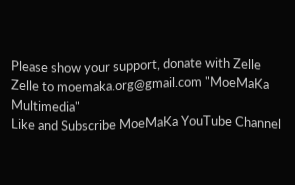Please show your support, donate with Zelle
Zelle to moemaka.org@gmail.com "MoeMaKa Multimedia"
Like and Subscribe MoeMaKa YouTube Channel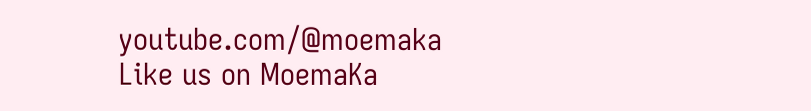youtube.com/@moemaka
Like us on MoemaKa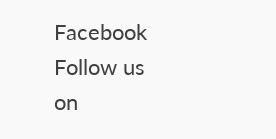Facebook
Follow us on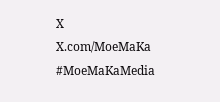X
X.com/MoeMaKa
#MoeMaKaMedia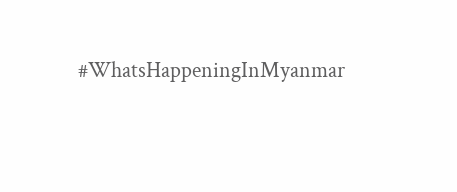#WhatsHappeningInMyanmar